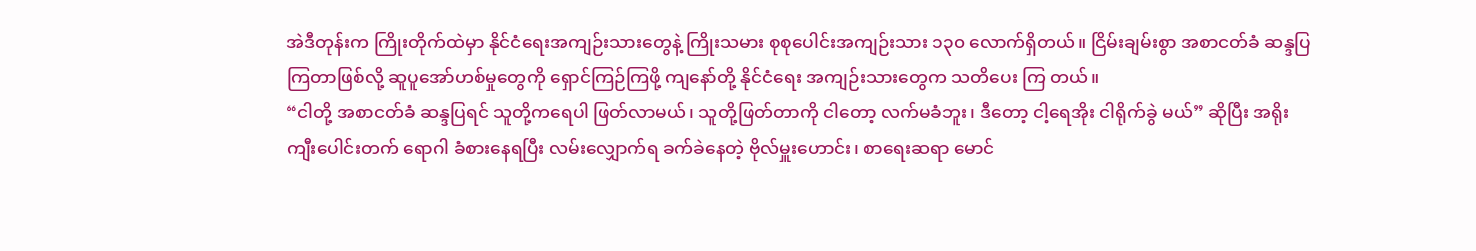အဲဒီတုန်းက ကြိုးတိုက်ထဲမှာ နိုင်ငံရေးအကျဉ်းသားတွေနဲ့ ကြိုးသမား စုစုပေါင်းအကျဉ်းသား ၁၃၀ လောက်ရှိတယ်။ ငြိမ်းချမ်းစွာ အစာငတ်ခံ ဆန္ဒပြကြတာဖြစ်လို့ ဆူပူအော်ဟစ်မှုတွေကို ရှောင်ကြဉ်ကြဖို့ ကျနော်တို့ နိုင်ငံရေး အကျဉ်းသားတွေက သတိပေး ကြ တယ်။
“ငါတို့ အစာငတ်ခံ ဆန္ဒပြရင် သူတို့ကရေပါ ဖြတ်လာမယ်၊ သူတို့ဖြတ်တာကို ငါတော့ လက်မခံဘူး၊ ဒီတော့ ငါ့ရေအိုး ငါရိုက်ခွဲ မယ်” ဆိုပြီး အရိုး ကျီးပေါင်းတက် ရောဂါ ခံစားနေရပြီး လမ်းလျှောက်ရ ခက်ခဲနေတဲ့ ဗိုလ်မှူးဟောင်း၊ စာရေးဆရာ မောင်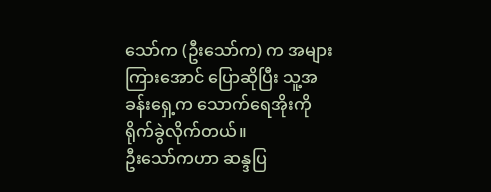သော်က (ဦးသော်က) က အများကြားအောင် ပြောဆိုပြီး သူ့အခန်းရှေ့က သောက်ရေအိုးကို ရိုက်ခွဲလိုက်တယ်။
ဦးသော်ကဟာ ဆန္ဒပြ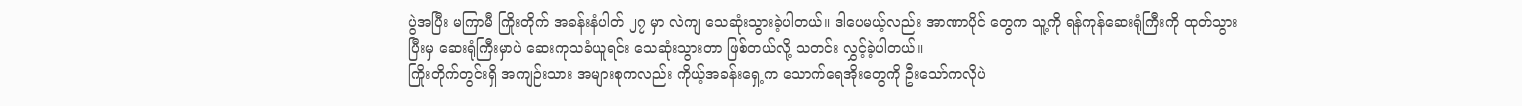ပွဲအပြီး မကြာမီ ကြိုးတိုက် အခန်းနံပါတ် ၂၇ မှာ လဲကျ သေဆုံးသွားခဲ့ပါတယ်။ ဒါပေမယ့်လည်း အာဏာပိုင် တွေက သူ့ကို ရန်ကုန်ဆေးရုံကြီးကို ထုတ်သွားပြီးမှ ဆေးရုံကြီးမှာပဲ ဆေးကုသခံယူရင်း သေဆုံးသွားတာ ဖြစ်တယ်လို့ သတင်း လွှင့်ခဲ့ပါတယ်။
ကြိုးတိုက်တွင်းရှိ အကျဉ်းသား အများစုကလည်း ကိုယ့်အခန်းရှေ့က သောက်ရေအိုးတွေကို ဦးသော်ကလိုပဲ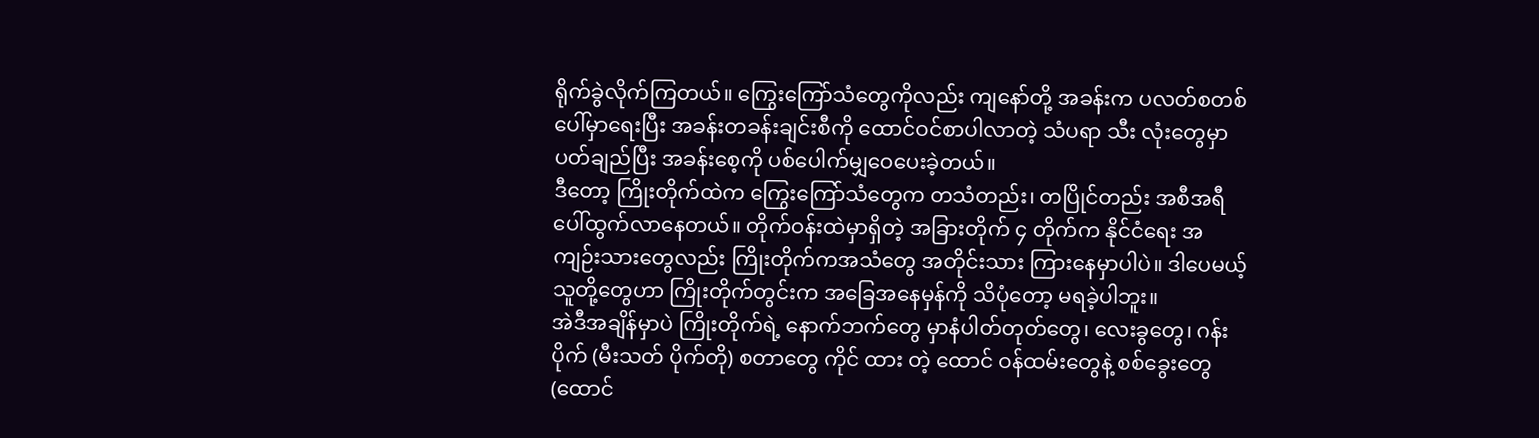ရိုက်ခွဲလိုက်ကြတယ်။ ကြွေးကြော်သံတွေကိုလည်း ကျနော်တို့ အခန်းက ပလတ်စတစ်ပေါ်မှာရေးပြီး အခန်းတခန်းချင်းစီကို ထောင်ဝင်စာပါလာတဲ့ သံပရာ သီး လုံးတွေမှာ ပတ်ချည်ပြီး အခန်းစေ့ကို ပစ်ပေါက်မျှဝေပေးခဲ့တယ်။
ဒီတော့ ကြိုးတိုက်ထဲက ကြွေးကြော်သံတွေက တသံတည်း၊ တပြိုင်တည်း အစီအရီ ပေါ်ထွက်လာနေတယ်။ တိုက်ဝန်းထဲမှာရှိတဲ့ အခြားတိုက် ၄ တိုက်က နိုင်ငံရေး အကျဉ်းသားတွေလည်း ကြိုးတိုက်ကအသံတွေ အတိုင်းသား ကြားနေမှာပါပဲ။ ဒါပေမယ့် သူတို့တွေဟာ ကြိုးတိုက်တွင်းက အခြေအနေမှန်ကို သိပုံတော့ မရခဲ့ပါဘူး။
အဲဒီအချိန်မှာပဲ ကြိုးတိုက်ရဲ့ နောက်ဘက်တွေ မှာနံပါတ်တုတ်တွေ၊ လေးခွတွေ၊ ဂန်းပိုက် (မီးသတ် ပိုက်တို) စတာတွေ ကိုင် ထား တဲ့ ထောင် ဝန်ထမ်းတွေနဲ့ စစ်ခွေးတွေ (ထောင်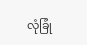လုံခြုံ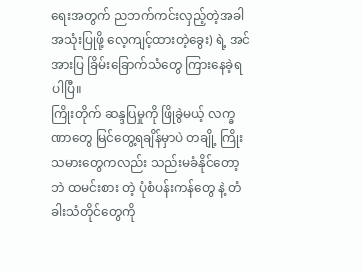ရေးအတွက် ညဘက်ကင်းလှည့်တဲ့အခါ အသုံးပြုဖို့ လေ့ကျင့်ထားတဲ့ခွေး) ရဲ့ အင်အားပြ ခြိမ်းခြောက်သံတွေ ကြားနေခဲ့ရပါပြီ။
ကြိုးတိုက် ဆန္ဒပြမှုကို ဖြိုခွဲမယ့် လက္ခဏာတွေ မြင်တွေ့ရချိန်မှာပဲ တချို့ ကြိုးသမားတွေကလည်း သည်းမခံနိုင်တော့ဘဲ ထမင်းစား တဲ့ ပုံစံပန်းကန်တွေ နဲ့ တံခါးသံတိုင်တွေကို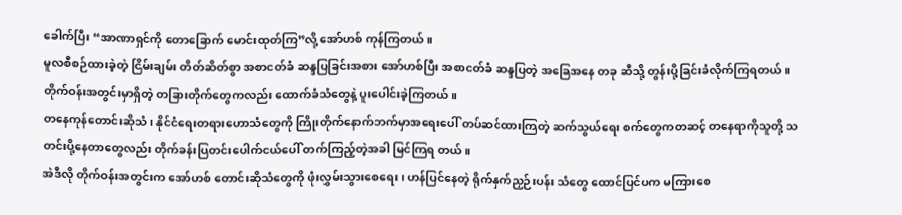ခေါက်ပြီး “အာဏာရှင်ကို တောခြောက် မောင်းထုတ်ကြ”လို့ အော်ဟစ် ကုန်ကြတယ်။
မူလစီစဉ်ထားခဲ့တဲ့ ငြိမ်းချမ်း တိတ်ဆိတ်စွာ အစာငတ်ခံ ဆန္ဒပြခြင်းအစား အော်ဟစ်ပြီး အစာငတ်ခံ ဆန္ဒပြတဲ့ အခြေအနေ တခု ဆီသို့ တွန်းပို့ခြင်းခံလိုက်ကြရတယ်။ တိုက်ဝန်းအတွင်းမှာရှိတဲ့ တခြားတိုက်တွေကလည်း ထောက်ခံသံတွေနဲ့ ပူးပေါင်းခဲ့ကြတယ်။
တနေကုန်တောင်းဆိုသံ၊ နိုင်ငံရေးတရားဟောသံတွေကို ကြိုးတိုက်နောက်ဘက်မှာအရေးပေါ် တပ်ဆင်ထားကြတဲ့ ဆက်သွယ်ရေး စက်တွေကတဆင့် တနေရာကိုသူတို့ သတင်းပို့နေတာတွေလည်း တိုက်ခန်းပြတင်းပေါက်ငယ်ပေါ် တက်ကြည့်တဲ့အခါ မြင်ကြရ တယ်။
အဲဒီလို တိုက်ဝန်းအတွင်းက အော်ဟစ် တောင်းဆိုသံတွေကို ဖုံးလွှမ်းသွားစေရေး၊ ဟန်ပြင်နေတဲ့ ရိုက်နှက်ညှဉ်းပန်း သံတွေ ထောင်ပြင်ပက မကြားစေ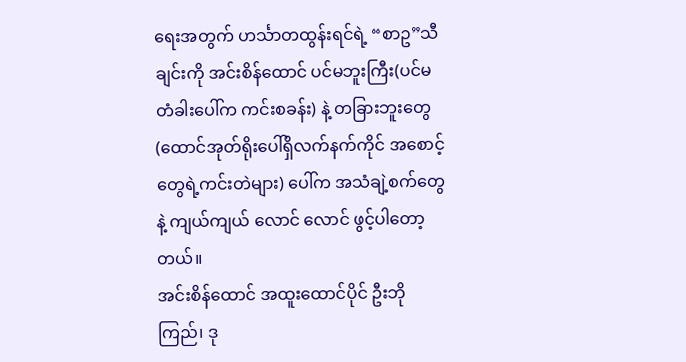ရေးအတွက် ဟင်္သာတထွန်းရင်ရဲ့ “စာဥ”သီချင်းကို အင်းစိန်ထောင် ပင်မဘူးကြီး(ပင်မတံခါးပေါ်က ကင်းစခန်း) နဲ့ တခြားဘူးတွေ (ထောင်အုတ်ရိုးပေါ်ရှိလက်နက်ကိုင် အစောင့်တွေရဲ့ကင်းတဲများ) ပေါ်က အသံချဲ့စက်တွေနဲ့ ကျယ်ကျယ် လောင် လောင် ဖွင့်ပါတော့တယ်။
အင်းစိန်ထောင် အထူးထောင်ပိုင် ဦးဘိုကြည်၊ ဒု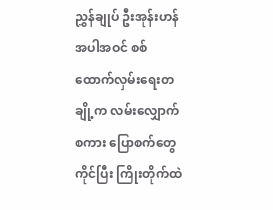ညွှန်ချုပ် ဦးအုန်းဟန် အပါအဝင် စစ်ထောက်လှမ်းရေးတချို့က လမ်းလျှောက် စကား ပြောစက်တွေ ကိုင်ပြီး ကြိုးတိုက်ထဲ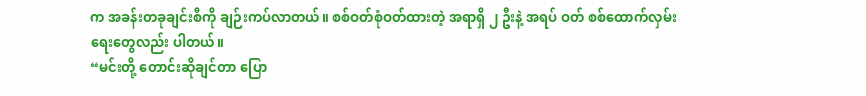က အခန်းတခုချင်းစီကို ချဉ်းကပ်လာတယ်။ စစ်ဝတ်စုံဝတ်ထားတဲ့ အရာရှိ ၂ ဦးနဲ့ အရပ် ဝတ် စစ်ထောက်လှမ်းရေးတွေလည်း ပါတယ်။
“မင်းတို့ တောင်းဆိုချင်တာ ပြော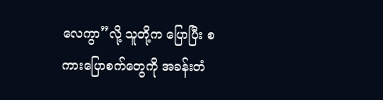လေကွာ”လို့ သူတို့က ပြောပြီး စကားပြောစက်တွေကို အခန်းတံ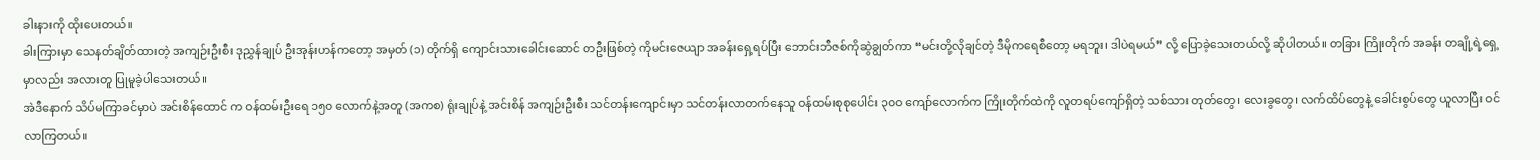ခါးနားကို ထိုးပေးတယ်။
ခါးကြားမှာ သေနတ်ချိတ်ထားတဲ့ အကျဉ်းဦးစီး ဒုညွှန်ချုပ် ဦးအုန်းဟန်ကတော့ အမှတ် (၁) တိုက်ရှိ ကျောင်းသားခေါင်းဆောင် တဦးဖြစ်တဲ့ ကိုမင်းဇေယျာ အခန်းရှေ့ရပ်ပြီး ဘောင်းဘီဇစ်ကိုဆွဲချွတ်ကာ “မင်းတို့လိုချင်တဲ့ ဒီမိုကရေစီတော့ မရဘူး၊ ဒါပဲရမယ်” လို့ ပြောခဲ့သေးတယ်လို့ ဆိုပါတယ်။ တခြား ကြိုးတိုက် အခန်း တချို့ရဲ့ရှေ့မှာလည်း အလားတူ ပြုမူခဲ့ပါသေးတယ်။
အဲဒီနောက် သိပ်မကြာခင်မှာပဲ အင်းစိန်ထောင် က ဝန်ထမ်းဦးရေ ၁၅၀ လောက်နဲ့အတူ (အကစ) ရုံးချုပ်နဲ့ အင်းစိန် အကျဉ်းဦးစီး သင်တန်းကျောင်းမှာ သင်တန်းလာတက်နေသူ ဝန်ထမ်းစုစုပေါင်း ၃၀ဝ ကျော်လောက်က ကြိုးတိုက်ထဲကို လူတရပ်ကျော်ရှိတဲ့ သစ်သား တုတ်တွေ၊ လေးခွတွေ၊ လက်ထိပ်တွေနဲ့ ခေါင်းစွပ်တွေ ယူလာပြီး ဝင်လာကြတယ်။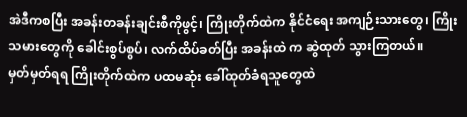အဲဒီကစပြီး အခန်းတခန်းချင်းစီကိုဖွင့်၊ ကြိုးတိုက်ထဲက နိုင်ငံရေး အကျဉ်းသားတွေ၊ ကြိုးသမားတွေကို ခေါင်းစွပ်စွပ်၊ လက်ထိပ်ခတ်ပြီး အခန်းထဲ က ဆွဲထုတ် သွားကြတယ်။
မှတ်မှတ်ရရ ကြိုးတိုက်ထဲက ပထမဆုံး ခေါ်ထုတ်ခံရသူတွေထဲ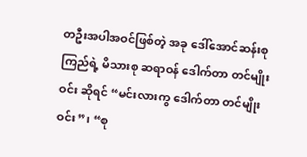တဦးအပါအဝင်ဖြစ်တဲ့ အခု ဒေါ်အောင်ဆန်းစုကြည်ရဲ့ မိသားစု ဆရာဝန် ဒေါက်တာ တင်မျိုးဝင်း ဆိုရင် “မင်းလားကွ ဒေါက်တာ တင်မျိုးဝင်း”၊ “စု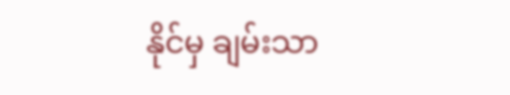နိုင်မှ ချမ်းသာ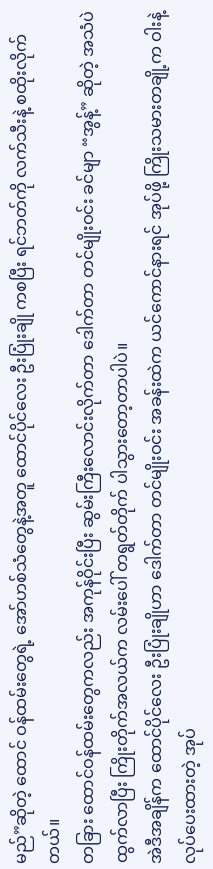မည်”ဆိုတဲ့ ထောင် ဝန်ထမ်းတွေရဲ့ အော်ဟစ်သံတွေနဲ့အတူ ထောင်ပိုင်လေး ဦးပြုံးချို ကစပြီး ရင်ဘတ်ကို လက်သီးနဲ့ စထိုးလိုက်တယ်။
တခြား ထောင်ဝန်ထမ်းတွေကလည်း အကုန်ဝိုင်းပြီး ဆွမ်းကြီးလောင်းလိုက်တာ ဒေါက်တာ တင်မျိုးဝင်း ခင်မျာ “အွန့်” ဆိုတဲ့ အသံပဲ ထွက်လာပြီး ကြိုးတိုက်အလယ်က လမ်းပေါ် တရွတ်တိုက် ပါသွားတော့တာပါပဲ။
အဲဒီအချိန်က ထောင်ပိုင်လေး ဦးပြုံးချိုဟာ ဒေါက်တာ တင်မျိုးဝင်း အခန်းထဲက ယင်ကောင်နားရင် အုပ်ဖို့ ကြိုးသမားတချို့က ဝါးနဲ့လုပ်ပေးထားတဲ့ အုပ်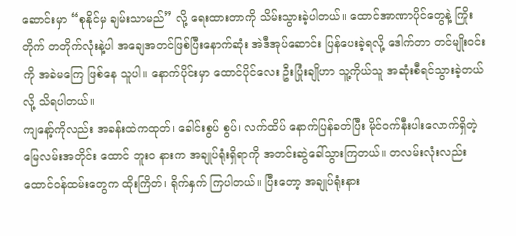ဆောင်းမှာ “စုနိုင်မှ ချမ်းသာမည်” လို့ ရေးထားတာကို သိမ်းသွားခဲ့ပါတယ်။ ထောင်အာဏာပိုင်တွေနဲ့ ကြိုးတိုက် တတိုက်လုံးနဲ့ပါ အချေအတင်ဖြစ်ပြီးနောက်ဆုံး အဲဒီအုပ်ဆောင်း ပြန်ပေးခဲ့ရလို့ ဒေါက်တာ တင်မျိုးဝင်းကို အခဲမကြေ ဖြစ်နေ သူပါ။ နောက်ပိုင်းမှာ ထောင်ပိုင်လေး ဦးပြုံးချိုဟာ သူ့ကိုယ်သူ အဆုံးစီရင်သွားခဲ့တယ်လို့ သိရပါတယ်။
ကျနော့်ကိုလည်း အခန်းထဲကထုတ်၊ ခေါင်းစွပ် စွပ်၊ လက်ထိပ် နောက်ပြန်ခတ်ပြီး မိုင်ဝက်နီးပါးလောက်ရှိတဲ့ မြေလမ်းအတိုင်း ထောင် ဘူးဝ နားက အချုပ်ရုံးရှိရာကို အတင်းဆွဲခေါ်သွားကြတယ်။ တလမ်းလုံးလည်း ထောင်ဝန်ထမ်းတွေက ထိုးကြိတ်၊ ရိုက်နှက် ကြပါတယ်။ ပြီးတော့ အချုပ်ရုံးနား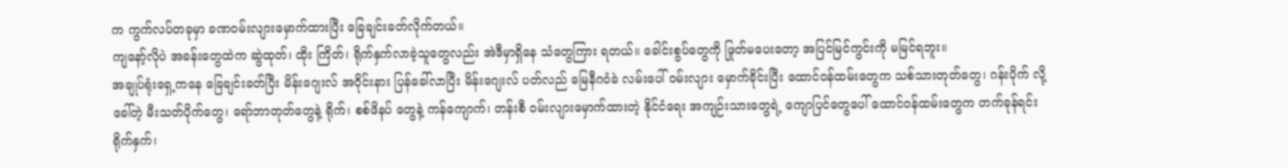က ကွက်လပ်တခုမှာ ခဏဝမ်းလျားမှောက်ထားပြီး ခြေချင်းခတ်လိုက်တယ်။
ကျနော့်လိုပဲ အခန်းတွေထဲက ဆွဲထုတ်၊ ထိုး ကြိတ်၊ ရိုက်နှက်လာခဲ့သူတွေလည်း အဲဒီမှာရှိနေ သံတွေကြား ရတယ်။ ခေါင်းစွပ်တွေကို ဖြုတ်မပေးတော့ အပြင်မြင်ကွင်းကို မမြင်ရဘူး။
အချုပ်ရုံးရှေ့ကနေ ခြေချင်းခတ်ပြီး မိန်းဂျေးလ် အဝိုင်းနား ပြန်ခေါ်လာပြီး မိန်းဂျေးလ် ပတ်လည် မြေနီဂဝံခဲ လမ်းပေါ် ဝမ်းလျား မှောက်ခိုင်းပြီး ထောင်ဝန်ထမ်းတွေက သစ်သားတုတ်တွေ၊ ဂန်းပိုက် လို့ခေါ်တဲ့ မီးသတ်ပိုက်တွေ၊ ရော်ဘာတုတ်တွေနဲ့ ရိုက်၊ စစ်ဖိနပ် တွေနဲ့ ကန်ကျောက်၊ တန်းစီ ဝမ်းလျားမှောက်ထားတဲ့ နိုင်ငံရေး အကျဉ်းသားတွေရဲ့ ကျောပြင်တွေပေါ် ထောင်ဝန်ထမ်းတွေက တက်ခုန်ရင်း ရိုက်နှက်၊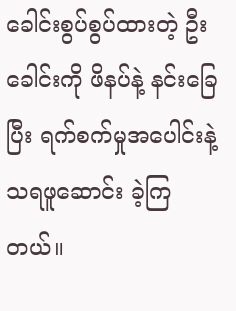ခေါင်းစွပ်စွပ်ထားတဲ့ ဦးခေါင်းကို ဖိနပ်နဲ့ နင်းခြေပြီး ရက်စက်မှုအပေါင်းနဲ့ သရဖူဆောင်း ခဲ့ကြတယ်။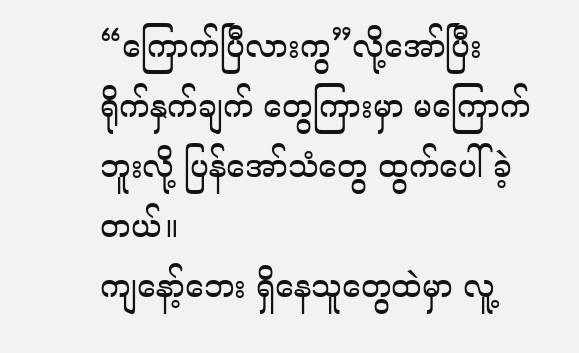“ကြောက်ပြီလားကွ”လို့အော်ပြီး ရိုက်နှက်ချက် တွေကြားမှာ မကြောက်ဘူးလို့ ပြန်အော်သံတွေ ထွက်ပေါ်ခဲ့တယ်။
ကျနော့်ဘေး ရှိနေသူတွေထဲမှာ လူ့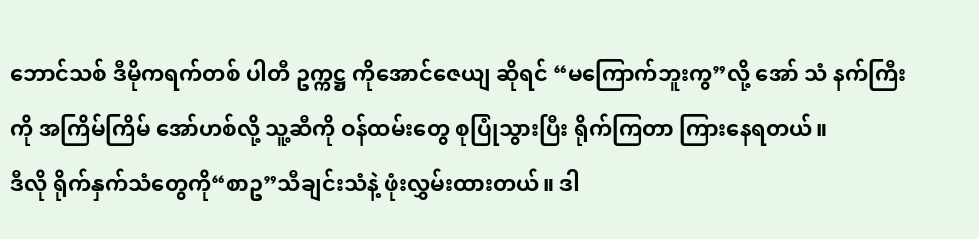ဘောင်သစ် ဒီမိုကရက်တစ် ပါတီ ဥက္ကဋ္ဌ ကိုအောင်ဇေယျ ဆိုရင် “မကြောက်ဘူးကွ”လို့ အော် သံ နက်ကြီးကို အကြိမ်ကြိမ် အော်ဟစ်လို့ သူ့ဆီကို ဝန်ထမ်းတွေ စုပြုံသွားပြီး ရိုက်ကြတာ ကြားနေရတယ်။
ဒီလို ရိုက်နှက်သံတွေကို“စာဥ”သီချင်းသံနဲ့ ဖုံးလွှမ်းထားတယ်။ ဒါ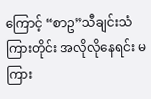ကြောင့် “စာဥ”သီချင်းသံ ကြားတိုင်း အလိုလိုနေရင်း မကြား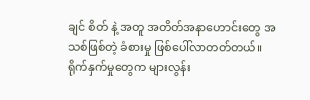ချင် စိတ် နဲ့ အတူ အတိတ်အနာဟောင်းတွေ အသစ်ဖြစ်တဲ့ ခံစားမှု ဖြစ်ပေါ်လာတတ်တယ်။
ရိုက်နှက်မှုတွေက များလွန်း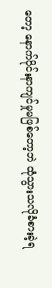တော့ နောက်ပိုင်းနာကျင်မှုမဖြစ်တော့ဘဲ ထုံသွားသလိုခံစားခဲ့ရ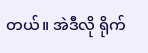တယ်။ အဲဒီလို ရိုက်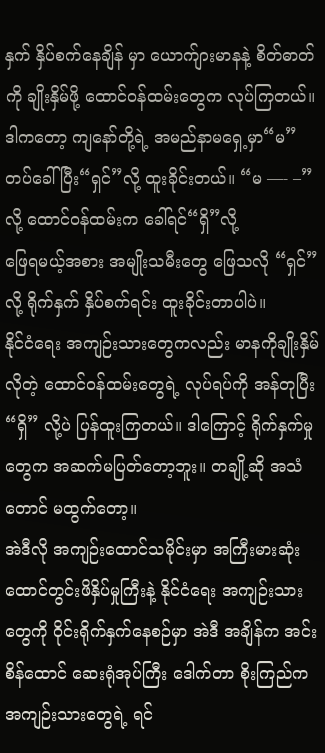နှက် နှိပ်စက်နေချိန် မှာ ယောက်ျားမာနနဲ့ စိတ်ဓာတ်ကို ချိုးနှိမ်ဖို့ ထောင်ဝန်ထမ်းတွေက လုပ်ကြတယ်။
ဒါကတော့ ကျနော်တို့ရဲ့ အမည်နာမရှေ့မှာ“မ”တပ်ခေါ်ပြီး“ရှင်”လို့ ထူးခိုင်းတယ်။ “မ —- –”လို့ ထောင်ဝန်ထမ်းက ခေါ်ရင်“ရှိ”လို့
ဖြေရမယ့်အစား အမျိုးသမီးတွေ ဖြေသလို “ရှင်” လို့ ရိုက်နှက် နှိပ်စက်ရင်း ထူးခိုင်းတာပါပဲ။
နိုင်ငံရေး အကျဉ်းသားတွေကလည်း မာနကိုချိုးနှိမ်လိုတဲ့ ထောင်ဝန်ထမ်းတွေရဲ့ လုပ်ရပ်ကို အန်တုပြီး “ရှိ” လို့ပဲ ပြန်ထူးကြတယ်။ ဒါကြောင့် ရိုက်နှက်မှုတွေက အဆက်မပြတ်တော့ဘူး။ တချို့ဆို အသံတောင် မထွက်တော့။
အဲဒီလို အကျဉ်းထောင်သမိုင်းမှာ အကြီးမားဆုံး ထောင်တွင်းဖိနှိပ်မှုကြီးနဲ့ နိုင်ငံရေး အကျဉ်းသားတွေကို ဝိုင်းရိုက်နှက်နေစဉ်မှာ အဲဒီ အချိန်က အင်းစိန်ထောင် ဆေးရုံအုပ်ကြီး ဒေါက်တာ စိုးကြည်က အကျဉ်းသားတွေရဲ့ ရင်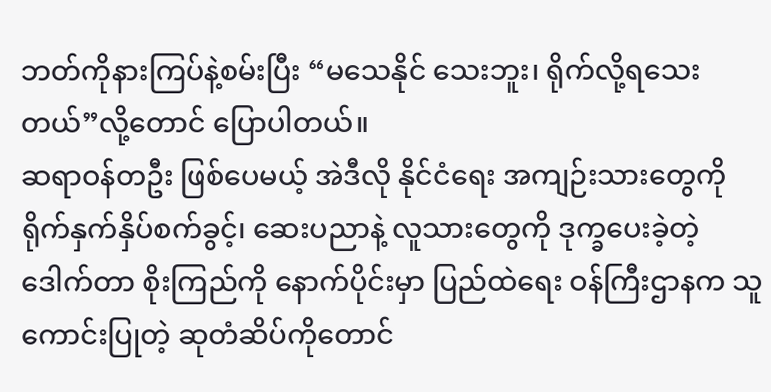ဘတ်ကိုနားကြပ်နဲ့စမ်းပြီး “မသေနိုင် သေးဘူး၊ ရိုက်လို့ရသေးတယ်”လို့တောင် ပြောပါတယ်။
ဆရာဝန်တဦး ဖြစ်ပေမယ့် အဲဒီလို နိုင်ငံရေး အကျဉ်းသားတွေကို ရိုက်နှက်နှိပ်စက်ခွင့်၊ ဆေးပညာနဲ့ လူသားတွေကို ဒုက္ခပေးခဲ့တဲ့ ဒေါက်တာ စိုးကြည်ကို နောက်ပိုင်းမှာ ပြည်ထဲရေး ဝန်ကြီးဌာနက သူကောင်းပြုတဲ့ ဆုတံဆိပ်ကိုတောင်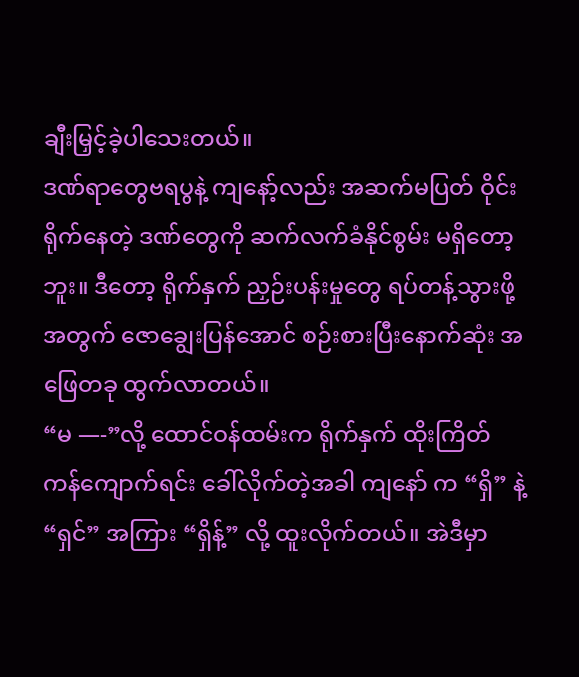ချီးမြှင့်ခဲ့ပါသေးတယ်။
ဒဏ်ရာတွေဗရပွနဲ့ ကျနော့်လည်း အဆက်မပြတ် ဝိုင်းရိုက်နေတဲ့ ဒဏ်တွေကို ဆက်လက်ခံနိုင်စွမ်း မရှိတော့ဘူး။ ဒီတော့ ရိုက်နှက် ညှဉ်းပန်းမှုတွေ ရပ်တန့်သွားဖို့အတွက် ဇောချွေးပြန်အောင် စဉ်းစားပြီးနောက်ဆုံး အဖြေတခု ထွက်လာတယ်။
“မ —-”လို့ ထောင်ဝန်ထမ်းက ရိုက်နှက် ထိုးကြိတ် ကန်ကျောက်ရင်း ခေါ်လိုက်တဲ့အခါ ကျနော် က “ရှိ” နဲ့ “ရှင်” အကြား “ရှိန့်” လို့ ထူးလိုက်တယ်။ အဲဒီမှာ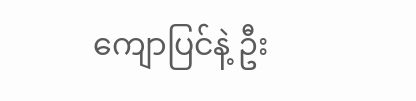ကျောပြင်နဲ့ ဦး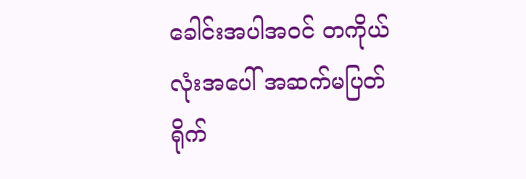ခေါင်းအပါအဝင် တကိုယ်လုံးအပေါ် အဆက်မပြတ် ရိုက်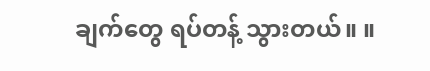ချက်တွေ ရပ်တန့် သွားတယ်။ ။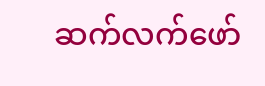ဆက်လက်ဖော်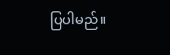ပြပါမည်။